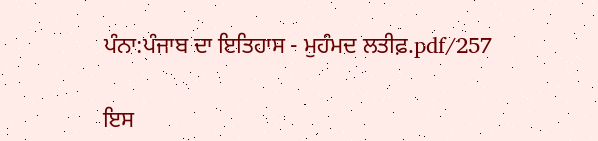ਪੰਨਾ:ਪੰਜਾਬ ਦਾ ਇਤਿਹਾਸ - ਮੁਹੰਮਦ ਲਤੀਫ਼.pdf/257

ਇਸ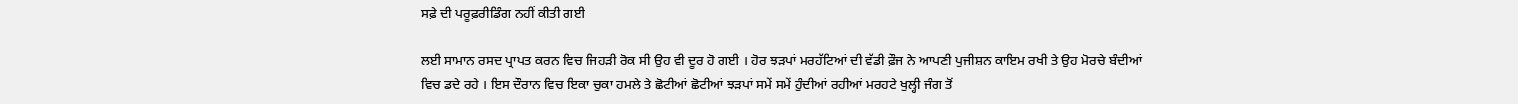ਸਫ਼ੇ ਦੀ ਪਰੂਫ਼ਰੀਡਿੰਗ ਨਹੀਂ ਕੀਤੀ ਗਈ

ਲਈ ਸਾਮਾਨ ਰਸਦ ਪ੍ਰਾਪਤ ਕਰਨ ਵਿਚ ਜਿਹੜੀ ਰੋਕ ਸੀ ਉਹ ਵੀ ਦੂਰ ਹੋ ਗਈ । ਹੋਰ ਝੜਪਾਂ ਮਰਹੱਟਿਆਂ ਦੀ ਵੱਡੀ ਫ਼ੌਜ ਨੇ ਆਪਣੀ ਪੁਜੀਸ਼ਨ ਕਾਇਮ ਰਖੀ ਤੇ ਉਹ ਮੋਰਚੇ ਬੰਦੀਆਂ ਵਿਚ ਡਦੇ ਰਹੇ । ਇਸ ਦੌਰਾਨ ਵਿਚ ਇਕਾ ਚੁਕਾ ਹਮਲੇ ਤੇ ਛੋਟੀਆਂ ਛੋਟੀਆਂ ਝੜਪਾਂ ਸਮੇਂ ਸਮੇਂ ਹੁੰਦੀਆਂ ਰਹੀਆਂ ਮਰਹਟੇ ਖੁਲ੍ਹੀ ਜੰਗ ਤੋਂ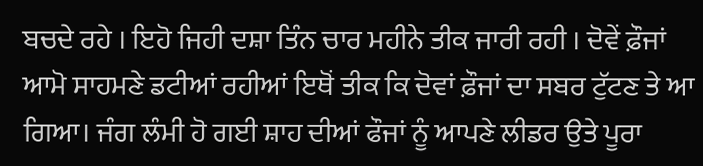ਬਚਦੇ ਰਹੇ । ਇਹੋ ਜਿਹੀ ਦਸ਼ਾ ਤਿੰਨ ਚਾਰ ਮਹੀਨੇ ਤੀਕ ਜਾਰੀ ਰਹੀ । ਦੋਵੇਂ ਫ਼ੌਜਾਂ ਆਮੋ ਸਾਹਮਣੇ ਡਟੀਆਂ ਰਹੀਆਂ ਇਥੋਂ ਤੀਕ ਕਿ ਦੋਵਾਂ ਫ਼ੌਜਾਂ ਦਾ ਸਬਰ ਟੁੱਟਣ ਤੇ ਆ ਗਿਆ। ਜੰਗ ਲੰਮੀ ਹੋ ਗਈ ਸ਼ਾਹ ਦੀਆਂ ਫੌਜਾਂ ਨੂੰ ਆਪਣੇ ਲੀਡਰ ਉਤੇ ਪੂਰਾ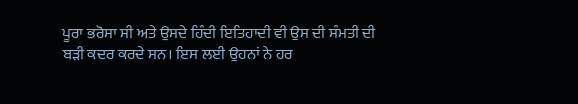ਪੂਰਾ ਭਰੋਸਾ ਸੀ ਅਤੇ ਉਸਦੇ ਹਿੰਦੀ ਇਤਿਹਾਦੀ ਵੀ ਉਸ ਦੀ ਸੰਮਤੀ ਦੀ ਬੜੀ ਕਦਰ ਕਰਦੇ ਸਨ। ਇਸ ਲਈ ਉਹਨਾਂ ਨੇ ਹਰ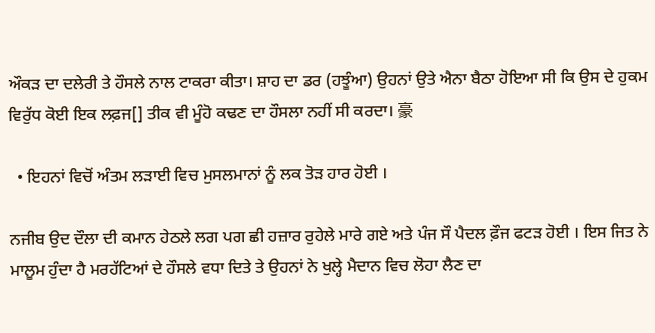ਔਕੜ ਦਾ ਦਲੇਰੀ ਤੇ ਹੌਸਲੇ ਨਾਲ ਟਾਕਰਾ ਕੀਤਾ। ਸ਼ਾਹ ਦਾ ਡਰ (ਹਝੂੰਆ) ਉਹਨਾਂ ਉਤੇ ਐਨਾ ਬੈਠਾ ਹੋਇਆ ਸੀ ਕਿ ਉਸ ਦੇ ਹੁਕਮ ਵਿਰੁੱਧ ਕੋਈ ਇਕ ਲਫ਼ਜ[] ਤੀਕ ਵੀ ਮੂੰਹੋ ਕਢਣ ਦਾ ਹੌਸਲਾ ਨਹੀਂ ਸੀ ਕਰਦਾ। 豪

  • ਇਹਨਾਂ ਵਿਚੋਂ ਅੰਤਮ ਲੜਾਈ ਵਿਚ ਮੁਸਲਮਾਨਾਂ ਨੂੰ ਲਕ ਤੋੜ ਹਾਰ ਹੋਈ ।

ਨਜੀਬ ਉਦ ਦੌਲਾ ਦੀ ਕਮਾਨ ਹੇਠਲੇ ਲਗ ਪਗ ਛੀ ਹਜ਼ਾਰ ਰੁਹੇਲੇ ਮਾਰੇ ਗਏ ਅਤੇ ਪੰਜ ਸੌ ਪੈਦਲ ਫ਼ੌਜ ਫਟੜ ਹੋਈ । ਇਸ ਜਿਤ ਨੇ ਮਾਲੂਮ ਹੁੰਦਾ ਹੈ ਮਰਹੱਟਿਆਂ ਦੇ ਹੌਸਲੇ ਵਧਾ ਦਿਤੇ ਤੇ ਉਹਨਾਂ ਨੇ ਖੁਲ੍ਹੇ ਮੈਦਾਨ ਵਿਚ ਲੋਹਾ ਲੈਣ ਦਾ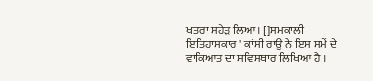ਖਤਰਾ ਸਹੇੜ ਲਿਆ। []ਸਮਕਾਲੀ ਇਤਿਹਾਸਕਾਰ ' ਕਾਂਸੀ ਰਾਉ ਨੇ ਇਸ ਸਮੇਂ ਦੇ ਵਾਕਿਆਤ ਦਾ ਸਵਿਸਥਾਰ ਲਿਖਿਆ ਹੈ ।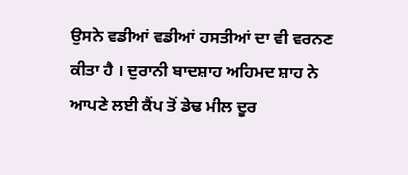ਉਸਨੇ ਵਡੀਆਂ ਵਡੀਆਂ ਹਸਤੀਆਂ ਦਾ ਵੀ ਵਰਨਣ ਕੀਤਾ ਹੈ । ਦੁਰਾਨੀ ਬਾਦਸ਼ਾਹ ਅਹਿਮਦ ਸ਼ਾਹ ਨੇ ਆਪਣੇ ਲਈ ਕੈਂਪ ਤੋਂ ਡੇਢ ਮੀਲ ਦੂਰ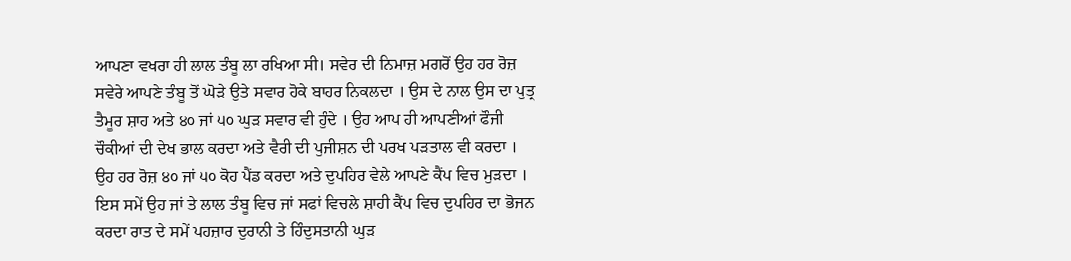ਆਪਣਾ ਵਖਰਾ ਹੀ ਲਾਲ ਤੰਬੂ ਲਾ ਰਖਿਆ ਸੀ। ਸਵੇਰ ਦੀ ਨਿਮਾਜ਼ ਮਗਰੋਂ ਉਹ ਹਰ ਰੋਜ਼ ਸਵੇਰੇ ਆਪਣੇ ਤੰਬੂ ਤੋਂ ਘੋੜੇ ਉਤੇ ਸਵਾਰ ਹੋਕੇ ਬਾਹਰ ਨਿਕਲਦਾ । ਉਸ ਦੇ ਨਾਲ ਉਸ ਦਾ ਪੁਤ੍ਰ ਤੈਮੂਰ ਸ਼ਾਹ ਅਤੇ ੪੦ ਜਾਂ ੫੦ ਘੁੜ ਸਵਾਰ ਵੀ ਹੁੰਦੇ । ਉਹ ਆਪ ਹੀ ਆਪਣੀਆਂ ਫੌਜੀ ਚੌਕੀਆਂ ਦੀ ਦੇਖ ਭਾਲ ਕਰਦਾ ਅਤੇ ਵੈਰੀ ਦੀ ਪੁਜੀਸ਼ਨ ਦੀ ਪਰਖ ਪੜਤਾਲ ਵੀ ਕਰਦਾ । ਉਹ ਹਰ ਰੋਜ਼ ੪੦ ਜਾਂ ੫੦ ਕੋਹ ਪੈਂਡ ਕਰਦਾ ਅਤੇ ਦੁਪਹਿਰ ਵੇਲੇ ਆਪਣੇ ਕੈਂਪ ਵਿਚ ਮੁੜਦਾ । ਇਸ ਸਮੇਂ ਉਹ ਜਾਂ ਤੇ ਲਾਲ ਤੰਬੂ ਵਿਚ ਜਾਂ ਸਫਾਂ ਵਿਚਲੇ ਸ਼ਾਹੀ ਕੈਂਪ ਵਿਚ ਦੁਪਹਿਰ ਦਾ ਭੋਜਨ ਕਰਦਾ ਰਾਤ ਦੇ ਸਮੇਂ ਪਹਜ਼ਾਰ ਦੁਰਾਨੀ ਤੇ ਹਿੰਦੁਸਤਾਨੀ ਘੁੜ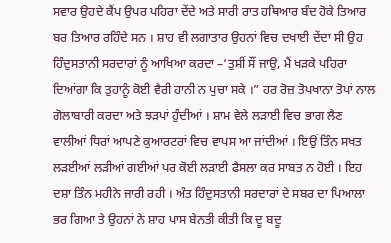ਸਵਾਰ ਉਹਦੇ ਕੈਂਪ ਉਪਰ ਪਹਿਰਾ ਦੇਂਦੇ ਅਤੇ ਸਾਰੀ ਰਾਤ ਹਥਿਆਰ ਬੰਦ ਹੋਕੇ ਤਿਆਰ ਬਰ ਤਿਆਰ ਰਹਿੰਦੇ ਸਨ । ਸ਼ਾਹ ਵੀ ਲਗਾਤਾਰ ਉਹਨਾਂ ਵਿਚ ਦਖਾਈ ਦੇਂਦਾ ਸੀ ਉਹ ਹਿੰਦੁਸਤਾਨੀ ਸਰਦਾਰਾਂ ਨੂੰ ਆਖਿਆ ਕਰਦਾ –‘ਤੁਸੀਂ ਸੌਂ ਜਾਉ, ਮੈਂ ਖੜਕੇ ਪਹਿਰਾ ਦਿਆਂਗਾ ਕਿ ਤੁਹਾਨੂੰ ਕੋਈ ਵੈਰੀ ਹਾਨੀ ਨ ਪੁਚਾ ਸਕੇ ।” ਹਰ ਰੋਜ਼ ਤੋਪਖਾਨਾ ਤੋਪਾਂ ਨਾਲ ਗੋਲਾਬਾਰੀ ਕਰਦਾ ਅਤੇ ਝੜਪਾਂ ਹੁੰਦੀਆਂ । ਸ਼ਾਮ ਵੇਲੇ ਲੜਾਈ ਵਿਚ ਭਾਗ ਲੈਣ ਵਾਲੀਆਂ ਧਿਰਾਂ ਆਪਣੇ ਕੁਆਰਟਰਾਂ ਵਿਚ ਵਾਪਸ ਆ ਜਾਂਦੀਆਂ । ਇਉਂ ਤਿੰਨ ਸਖਤ ਲੜਈਆਂ ਲੜੀਆਂ ਗਈਆਂ ਪਰ ਕੋਈ ਲੜਾਈ ਫੈਸਲਾ ਕਰ ਸਾਬਤ ਨ ਹੋਈ । ਇਹ ਦਸ਼ਾ ਤਿੰਨ ਮਹੀਨੇ ਜਾਰੀ ਰਹੀ । ਅੰਤ ਹਿੰਦੁਸਤਾਨੀ ਸਰਦਾਰਾਂ ਦੇ ਸਬਰ ਦਾ ਪਿਆਲਾ ਭਰ ਗਿਆ ਤੇ ਉਹਨਾਂ ਨੇ ਸ਼ਾਹ ਪਾਸ ਬੇਨਤੀ ਕੀਤੀ ਕਿ ਦੂ ਬਦੂ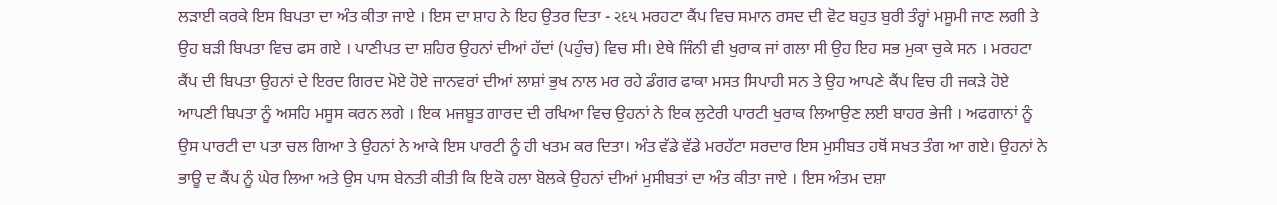ਲੜਾਈ ਕਰਕੇ ਇਸ ਬਿਪਤਾ ਦਾ ਅੰਤ ਕੀਤਾ ਜਾਏ । ਇਸ ਦਾ ਸ਼ਾਹ ਨੇ ਇਹ ਉਤਰ ਦਿਤਾ - રદય ਮਰਹਟਾ ਕੈਂਪ ਵਿਚ ਸਮਾਨ ਰਸਦ ਦੀ ਵੋਟ ਬਹੁਤ ਬੁਰੀ ਤੰਰ੍ਹਾਂ ਮਸੂਮੀ ਜਾਣ ਲਗੀ ਤੇ ਉਹ ਬੜੀ ਬਿਪਤਾ ਵਿਚ ਫਸ ਗਏ । ਪਾਣੀਪਤ ਦਾ ਸ਼ਹਿਰ ਉਹਨਾਂ ਦੀਆਂ ਹੱਦਾਂ (ਪਹੁੰਚ) ਵਿਚ ਸੀ। ਏਥੇ ਜਿੰਨੀ ਵੀ ਖੁਰਾਕ ਜਾਂ ਗਲਾ ਸੀ ਉਹ ਇਹ ਸਭ ਮੁਕਾ ਚੁਕੇ ਸਨ । ਮਰਹਟਾ ਕੈਂਪ ਦੀ ਬਿਪਤਾ ਉਹਨਾਂ ਦੇ ਇਰਦ ਗਿਰਦ ਮੋਏ ਹੋਏ ਜਾਨਵਰਾਂ ਦੀਆਂ ਲਾਸ਼ਾਂ ਭੁਖ ਨਾਲ ਮਰ ਰਹੇ ਡੰਗਰ ਫਾਕਾ ਮਸਤ ਸਿਪਾਹੀ ਸਨ ਤੇ ਉਹ ਆਪਣੇ ਕੈਂਪ ਵਿਚ ਹੀ ਜਕੜੇ ਹੋਏ ਆਪਣੀ ਬਿਪਤਾ ਨੂੰ ਅਸਹਿ ਮਸੂਸ ਕਰਨ ਲਗੇ । ਇਕ ਮਜਬੂਤ ਗਾਰਦ ਦੀ ਰਖਿਆ ਵਿਚ ਉਹਨਾਂ ਨੇ ਇਕ ਲੁਟੇਰੀ ਪਾਰਟੀ ਖੁਰਾਕ ਲਿਆਉਣ ਲਈ ਬਾਹਰ ਭੇਜੀ । ਅਫਗਾਨਾਂ ਨੂੰ ਉਸ ਪਾਰਟੀ ਦਾ ਪਤਾ ਚਲ ਗਿਆ ਤੇ ਉਹਨਾਂ ਨੇ ਆਕੇ ਇਸ ਪਾਰਟੀ ਨੂੰ ਹੀ ਖਤਮ ਕਰ ਦਿਤਾ। ਅੰਤ ਵੱਡੇ ਵੱਡੇ ਮਰਹੱਟਾ ਸਰਦਾਰ ਇਸ ਮੁਸੀਬਤ ਹਥੋਂ ਸਖਤ ਤੰਗ ਆ ਗਏ। ਉਹਨਾਂ ਨੇ ਭਾਊ ਦ ਕੈਂਪ ਨੂੰ ਘੇਰ ਲਿਆ ਅਤੇ ਉਸ ਪਾਸ ਬੇਨਤੀ ਕੀਤੀ ਕਿ ਇਕੋ ਹਲਾ ਬੋਲਕੇ ਉਹਨਾਂ ਦੀਆਂ ਮੁਸੀਬਤਾਂ ਦਾ ਅੰਤ ਕੀਤਾ ਜਾਏ । ਇਸ ਅੰਤਮ ਦਸ਼ਾ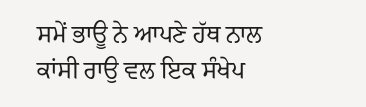ਸਮੇਂ ਭਾਊ ਨੇ ਆਪਣੇ ਹੱਥ ਨਾਲ ਕਾਂਸੀ ਰਾਉ ਵਲ ਇਕ ਸੰਖੇਪ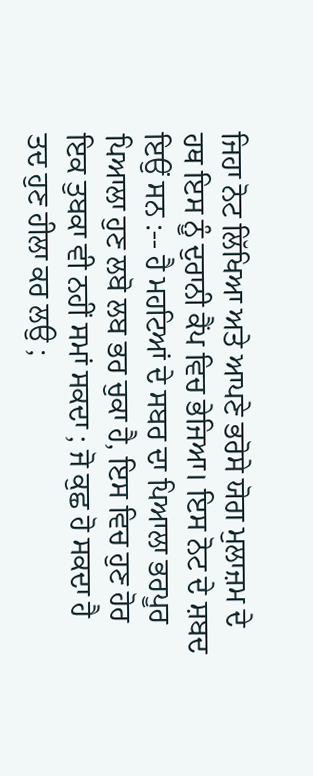ਜਿਹਾ ਨੋਟ ਲਿੱਖਿਆ ਅਤੇ ਆਪਣੇ ਭਰੋਸੇ ਯੋਗ ਮੁਲਾਜ਼ਮ ਦੇ ਹਥ ਇਸ ਨੂੰ ਦੁਰਾਨੀ ਕੈਂਪ ਵਿਚ ਭੇਜਿਆ। ਇਸ ਨੋਟ ਦੇ ਸ਼ਬਦ ਇਉਂ ਸਨ :-- ਹੈ ਮਹਟਿਆਂ ਦੇ ਸਬਰ ਦਾ ਪਿਆਲਾ ਭਰਪੂਰ ਪਿਆਲਾ ਹੁਣ ਲਬੋ ਲਬ ਭਰ ਚੁਕਾ ਹੈ, ਇਸ ਵਿਚ ਹੁਣ ਹੋਰ ਇਕ ਤੁਬਕਾ ਵੀ ਨਹੀਂ ਸਮਾਂ ਸਕਦਾ ; ਜੋ ਕੁਛ ਹੋ ਸਕਦਾ ਹੈ ਤਦ ਹੁਣ ਹੀਲਾ ਕਰ ਲਉ ;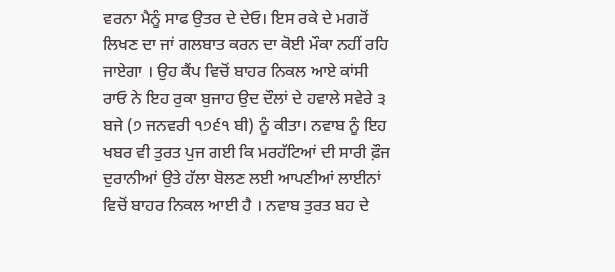ਵਰਨਾ ਮੈਨੂੰ ਸਾਫ ਉਤਰ ਦੇ ਦੇਓ। ਇਸ ਰਕੇ ਦੇ ਮਗਰੋਂ ਲਿਖਣ ਦਾ ਜਾਂ ਗਲਬਾਤ ਕਰਨ ਦਾ ਕੋਈ ਮੌਕਾ ਨਹੀਂ ਰਹਿ ਜਾਏਗਾ । ਉਹ ਕੈਂਪ ਵਿਚੋਂ ਬਾਹਰ ਨਿਕਲ ਆਏ ਕਾਂਸੀ ਰਾਓ ਨੇ ਇਹ ਰੁਕਾ ਬੁਜਾਹ ਉਦ ਦੌਲਾਂ ਦੇ ਹਵਾਲੇ ਸਵੇਰੇ ੩ ਬਜੇ (੭ ਜਨਵਰੀ ੧੭੬੧ ਬੀ) ਨੂੰ ਕੀਤਾ। ਨਵਾਬ ਨੂੰ ਇਹ ਖਬਰ ਵੀ ਤੁਰਤ ਪੁਜ ਗਈ ਕਿ ਮਰਹੱਟਿਆਂ ਦੀ ਸਾਰੀ ਫ਼ੌਜ ਦੁਰਾਨੀਆਂ ਉਤੇ ਹੱਲਾ ਬੋਲਣ ਲਈ ਆਪਣੀਆਂ ਲਾਈਨਾਂ ਵਿਚੋਂ ਬਾਹਰ ਨਿਕਲ ਆਈ ਹੈ । ਨਵਾਬ ਤੁਰਤ ਬਹ ਦੇ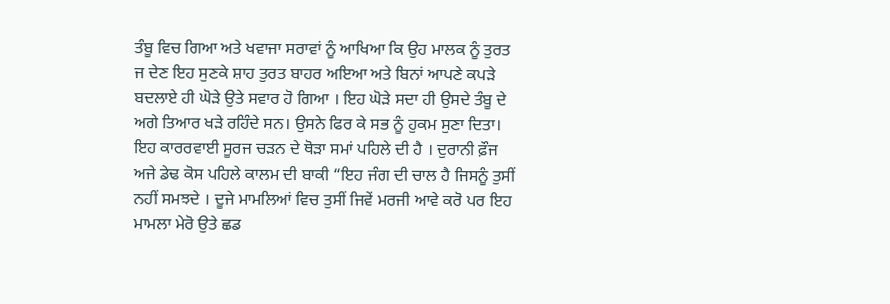ਤੰਬੂ ਵਿਚ ਗਿਆ ਅਤੇ ਖਵਾਜਾ ਸਰਾਵਾਂ ਨੂੰ ਆਖਿਆ ਕਿ ਉਹ ਮਾਲਕ ਨੂੰ ਤੁਰਤ ਜ ਦੇਣ ਇਹ ਸੁਣਕੇ ਸ਼ਾਹ ਤੁਰਤ ਬਾਹਰ ਅਇਆ ਅਤੇ ਬਿਨਾਂ ਆਪਣੇ ਕਪੜੇ ਬਦਲਾਏ ਹੀ ਘੋੜੇ ਉਤੇ ਸਵਾਰ ਹੋ ਗਿਆ । ਇਹ ਘੋੜੇ ਸਦਾ ਹੀ ਉਸਦੇ ਤੰਬੂ ਦੇ ਅਗੇ ਤਿਆਰ ਖੜੇ ਰਹਿੰਦੇ ਸਨ। ਉਸਨੇ ਫਿਰ ਕੇ ਸਭ ਨੂੰ ਹੁਕਮ ਸੁਣਾ ਦਿਤਾ। ਇਹ ਕਾਰਰਵਾਈ ਸੂਰਜ ਚੜਨ ਦੇ ਥੋੜਾ ਸਮਾਂ ਪਹਿਲੇ ਦੀ ਹੈ । ਦੁਰਾਨੀ ਫ਼ੌਜ ਅਜੇ ਡੇਢ ਕੋਸ ਪਹਿਲੇ ਕਾਲਮ ਦੀ ਬਾਕੀ “ਇਹ ਜੰਗ ਦੀ ਚਾਲ ਹੈ ਜਿਸਨੂੰ ਤੁਸੀਂ ਨਹੀਂ ਸਮਝਦੇ । ਦੂਜੇ ਮਾਮਲਿਆਂ ਵਿਚ ਤੁਸੀਂ ਜਿਵੇਂ ਮਰਜੀ ਆਵੇ ਕਰੋ ਪਰ ਇਹ ਮਾਮਲਾ ਮੇਰੋ ਉਤੇ ਛਡ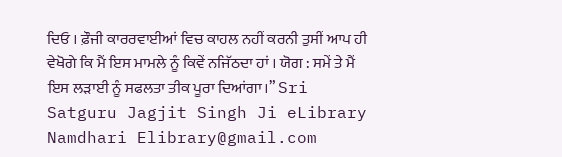ਦਿਓ । ਫ਼ੌਜੀ ਕਾਰਰਵਾਈਆਂ ਵਿਚ ਕਾਹਲ ਨਹੀਂ ਕਰਨੀ ਤੁਸੀਂ ਆਪ ਹੀ ਵੇਖੋਗੇ ਕਿ ਮੈਂ ਇਸ ਮਾਮਲੇ ਨੂੰ ਕਿਵੇਂ ਨਜਿੱਠਦਾ ਹਾਂ । ਯੋਗ : ਸਮੇਂ ਤੇ ਮੈਂ ਇਸ ਲੜਾਈ ਨੂੰ ਸਫਲਤਾ ਤੀਕ ਪੂਰਾ ਦਿਆਂਗਾ।” Sri Satguru Jagjit Singh Ji eLibrary Namdhari Elibrary@gmail.com